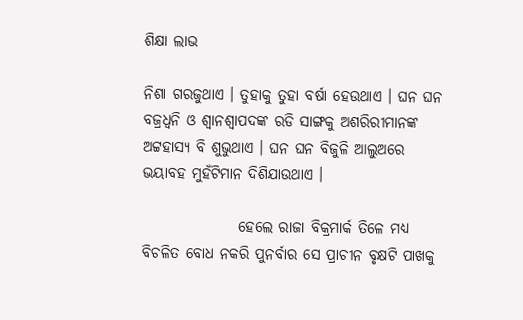ଶିକ୍ଷା ଲାଭ

ନିଶା ଗରଜୁଥାଏ । ତୁହାକୁ ତୁହା ବର୍ଷା ହେଉଥାଏ । ଘନ ଘନ ବଜ୍ରଧ୍ୱନି ଓ ଶ୍ୱାନଶ୍ୱାପଦଙ୍କ ରଡି ସାଙ୍ଗକୁ ଅଶରିରୀମାନଙ୍କ ଅଟ୍ଟହାସ୍ୟ ବି ଶୁଭୁଥାଏ । ଘନ ଘନ ବିଜୁଳି ଆଲୁଅରେ ଭୟାବହ ମୁହଁଟିମାନ ଦିଶିଯାଉଥାଏ ।

                ହେଲେ ରାଜା ବିକ୍ରମାର୍କ ତିଳେ ମଧ୍ୟ ବିଚଳିତ ବୋଧ ନକରି ପୁନର୍ବାର ସେ ପ୍ରାଚୀନ ବୃକ୍ଷଟି ପାଖକୁ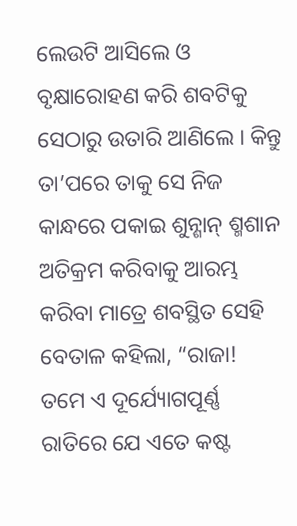ଲେଉଟି ଆସିଲେ ଓ ବୃକ୍ଷାରୋହଣ କରି ଶବଟିକୁ ସେଠାରୁ ଉତାରି ଆଣିଲେ । କିନ୍ତୁ ତା’ପରେ ତାକୁ ସେ ନିଜ କାନ୍ଧରେ ପକାଇ ଶୁନ୍ଶାନ୍ ଶ୍ମଶାନ ଅତିକ୍ରମ କରିବାକୁ ଆରମ୍ଭ କରିବା ମାତ୍ରେ ଶବସ୍ଥିତ ସେହି ବେତାଳ କହିଲା, “ରାଜା! ତମେ ଏ ଦୂର୍ଯ୍ୟୋଗପୂର୍ଣ୍ଣ ରାତିରେ ଯେ ଏତେ କଷ୍ଟ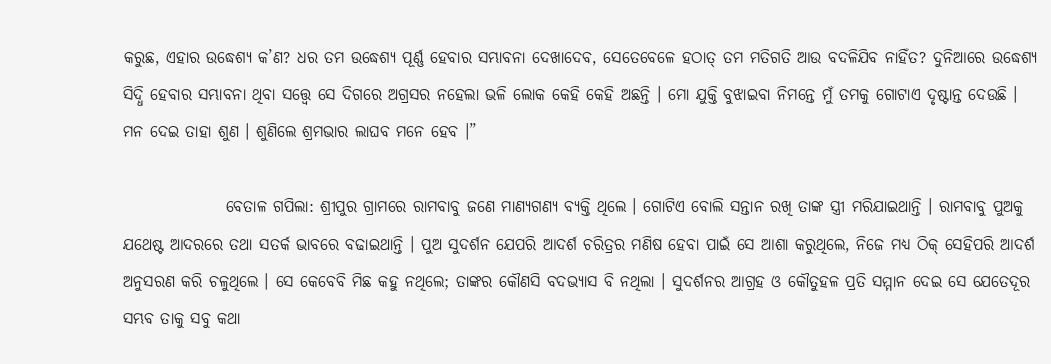କରୁଛ, ଏହାର ଉଦ୍ଧେଶ୍ୟ କ’ଣ? ଧର ତମ ଉଦ୍ଧେଶ୍ୟ ପୂର୍ଣ୍ଣ ହେବାର ସମ୍ଭାବନା ଦେଖାଦେବ, ସେତେବେଳେ ହଠାତ୍ ତମ ମତିଗତି ଆଉ ବଦଳିଯିବ ନାହିଁତ? ଦୁନିଆରେ ଉଦ୍ଧେଶ୍ୟ ସିଦ୍ଧି ହେବାର ସମ୍ଭାବନା ଥିବା ସତ୍ତ୍ୱେ ସେ ଦିଗରେ ଅଗ୍ରସର ନହେଲା ଭଳି ଲୋକ କେହି କେହି ଅଛନ୍ତି । ମୋ ଯୁକ୍ତି ବୁଝାଇବା ନିମନ୍ତେ ମୁଁ ତମକୁ ଗୋଟାଏ ଦୃଷ୍ଟାନ୍ତ ଦେଉଛି । ମନ ଦେଇ ତାହା ଶୁଣ । ଶୁଣିଲେ ଶ୍ରମଭାର ଲାଘବ ମନେ ହେବ ।”

                ବେତାଳ ଗପିଲା: ଶ୍ରୀପୁର ଗ୍ରାମରେ ରାମବାବୁ ଜଣେ ମାଣ୍ୟଗଣ୍ୟ ବ୍ୟକ୍ତି ଥିଲେ । ଗୋଟିଏ ବୋଲି ସନ୍ତାନ ରଖି ତାଙ୍କ ସ୍ତ୍ରୀ ମରିଯାଇଥାନ୍ତି । ରାମବାବୁ ପୁଅକୁ ଯଥେଷ୍ଟ ଆଦରରେ ତଥା ସତର୍କ ଭାବରେ ବଢାଇଥାନ୍ତି । ପୁଅ ସୁଦର୍ଶନ ଯେପରି ଆଦର୍ଶ ଚରିତ୍ରର ମଣିଷ ହେବା ପାଇଁ ସେ ଆଶା କରୁଥିଲେ, ନିଜେ ମଧ୍ୟ ଠିକ୍ ସେହିପରି ଆଦର୍ଶ ଅନୁସରଣ କରି ଚଳୁଥିଲେ । ସେ କେବେବି ମିଛ କହୁ ନଥିଲେ; ତାଙ୍କର କୌଣସି ବଦଭ୍ୟାସ ବି ନଥିଲା । ସୁଦର୍ଶନର ଆଗ୍ରହ ଓ କୌତୁହଳ ପ୍ରତି ସମ୍ମାନ ଦେଇ ସେ ଯେତେଦୂର ସମ୍ଭବ ତାକୁ ସବୁ କଥା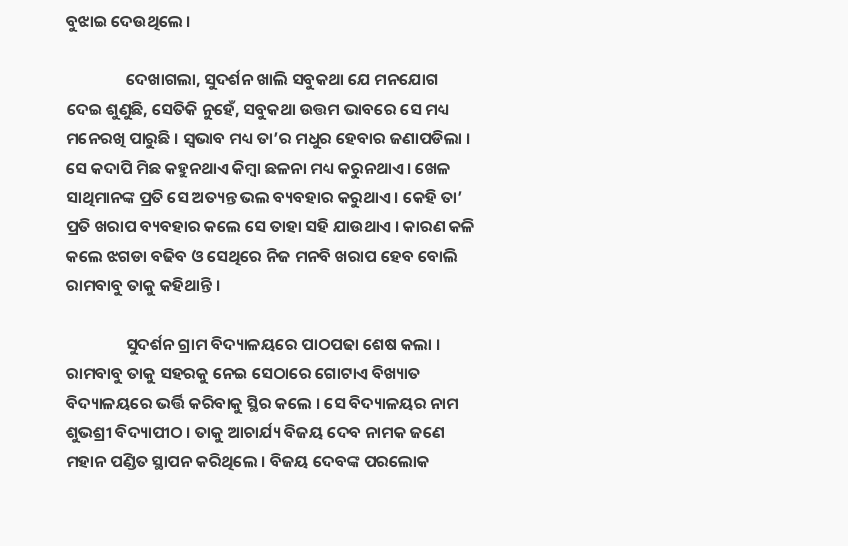ବୁଝାଇ ଦେଉଥିଲେ ।

                ଦେଖାଗଲା, ସୁଦର୍ଶନ ଖାଲି ସବୁକଥା ଯେ ମନଯୋଗ ଦେଇ ଶୁଣୁଛି, ସେତିକି ନୁହେଁ, ସବୁକଥା ଉତ୍ତମ ଭାବରେ ସେ ମଧ୍ୟ ମନେରଖି ପାରୁଛି । ସ୍ୱଭାବ ମଧ୍ୟ ତା’ର ମଧୁର ହେବାର ଜଣାପଡିଲା । ସେ କଦାପି ମିଛ କହୁନଥାଏ କିମ୍ବା ଛଳନା ମଧ୍ୟ କରୁନଥାଏ । ଖେଳ ସାଥିମାନଙ୍କ ପ୍ରତି ସେ ଅତ୍ୟନ୍ତ ଭଲ ବ୍ୟବହାର କରୁଥାଏ । କେହି ତା’ ପ୍ରତି ଖରାପ ବ୍ୟବହାର କଲେ ସେ ତାହା ସହି ଯାଉଥାଏ । କାରଣ କଳି କଲେ ଝଗଡା ବଢିବ ଓ ସେଥିରେ ନିଜ ମନବି ଖରାପ ହେବ ବୋଲି ରାମବାବୁ ତାକୁ କହିଥାନ୍ତି ।

                ସୁଦର୍ଶନ ଗ୍ରାମ ବିଦ୍ୟାଳୟରେ ପାଠପଢା ଶେଷ କଲା । ରାମବାବୁ ତାକୁ ସହରକୁ ନେଇ ସେଠାରେ ଗୋଟାଏ ବିଖ୍ୟାତ ବିଦ୍ୟାଳୟରେ ଭର୍ତ୍ତି କରିବାକୁ ସ୍ଥିର କଲେ । ସେ ବିଦ୍ୟାଳୟର ନାମ ଶୁଭଶ୍ରୀ ବିଦ୍ୟାପୀଠ । ତାକୁ ଆଚାର୍ଯ୍ୟ ବିଜୟ ଦେବ ନାମକ ଜଣେ ମହାନ ପଣ୍ଡିତ ସ୍ଥାପନ କରିଥିଲେ । ବିଜୟ ଦେବଙ୍କ ପରଲୋକ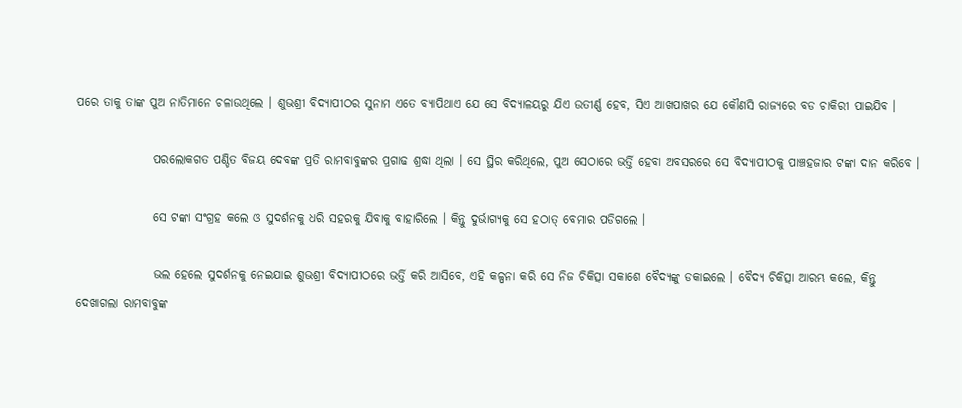ପରେ ତାକୁ ତାଙ୍କ ପୁଅ ନାତିମାନେ ଚଳାଉଥିଲେ । ଶୁଭଶ୍ରୀ ବିଦ୍ୟାପୀଠର ସୁନାମ ଏତେ ବ୍ୟାପିଥାଏ ଯେ ସେ ବିଦ୍ୟାଳୟରୁ ଯିଏ ଉତୀର୍ଣ୍ଣ ହେବ, ସିଏ ଆଖପାଖର ଯେ କୌଣସି ରାଜ୍ୟରେ ବଡ ଚାକିରୀ ପାଇଯିବ ।

                ପରଲୋକଗତ ପଣ୍ଡିତ ବିଜୟ ଦେବଙ୍କ ପ୍ରତି ରାମବାବୁଙ୍କର ପ୍ରଗାଢ ଶ୍ରଦ୍ଧା ଥିଲା । ସେ ସ୍ଥିର କରିଥିଲେ, ପୁଅ ସେଠାରେ ଭର୍ତ୍ତି ହେବା ଅବସରରେ ସେ ବିଦ୍ୟାପୀଠକୁ ପାଞ୍ଚହଜାର ଟଙ୍କା ଦାନ କରିବେ ।

                ସେ ଟଙ୍କା ସଂଗ୍ରହ କଲେ ଓ ସୁଦର୍ଶନକୁ ଧରି ସହରକୁ ଯିବାକୁ ବାହାରିଲେ । କିନ୍ତୁ ଦୁର୍ଭାଗ୍ୟକୁ ସେ ହଠାତ୍ ବେମାର ପଡିଗଲେ ।

                ଭଲ ହେଲେ ସୁଦର୍ଶନକୁ ନେଇଯାଇ ଶୁଭଶ୍ରୀ ବିଦ୍ୟାପୀଠରେ ଭର୍ତ୍ତି କରି ଆସିବେ, ଏହି କଳ୍ପନା କରି ସେ ନିଜ ଚିକିତ୍ସା ସକାଶେ ବୈଦ୍ୟଙ୍କୁ ଡକାଇଲେ । ବୈଦ୍ୟ ଚିକିତ୍ସା ଆରମ୍ଭ କଲେ, କିନ୍ତୁ ଦେଖାଗଲା ରାମବାବୁଙ୍କ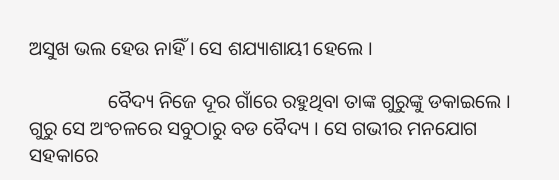ଅସୁଖ ଭଲ ହେଉ ନାହିଁ । ସେ ଶଯ୍ୟାଶାୟୀ ହେଲେ ।

                ବୈଦ୍ୟ ନିଜେ ଦୂର ଗାଁରେ ରହୁଥିବା ତାଙ୍କ ଗୁରୁଙ୍କୁ ଡକାଇଲେ । ଗୁରୁ ସେ ଅଂଚଳରେ ସବୁଠାରୁ ବଡ ବୈଦ୍ୟ । ସେ ଗଭୀର ମନଯୋଗ ସହକାରେ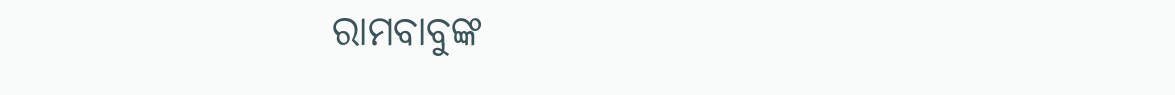ରାମବାବୁଙ୍କ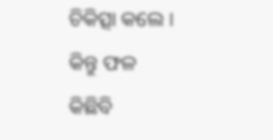ଚିକିତ୍ସା କଲେ । କିନ୍ତୁ ଫଳ କିଛିବି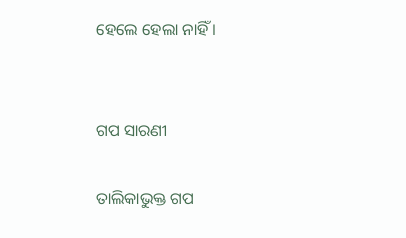ହେଲେ ହେଲା ନାହିଁ ।


ଗପ ସାରଣୀ

ତାଲିକାଭୁକ୍ତ ଗପ